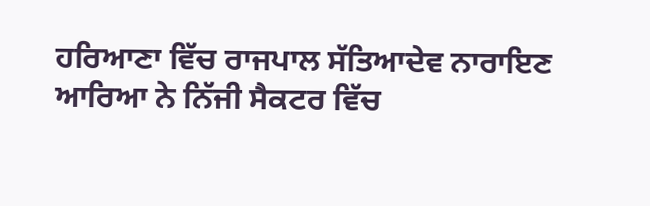ਹਰਿਆਣਾ ਵਿੱਚ ਰਾਜਪਾਲ ਸੱਤਿਆਦੇਵ ਨਾਰਾਇਣ ਆਰਿਆ ਨੇ ਨਿੱਜੀ ਸੈਕਟਰ ਵਿੱਚ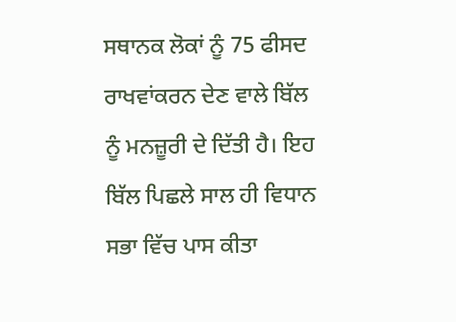ਸਥਾਨਕ ਲੋਕਾਂ ਨੂੰ 75 ਫੀਸਦ ਰਾਖਵਾਂਕਰਨ ਦੇਣ ਵਾਲੇ ਬਿੱਲ ਨੂੰ ਮਨਜ਼ੂਰੀ ਦੇ ਦਿੱਤੀ ਹੈ। ਇਹ ਬਿੱਲ ਪਿਛਲੇ ਸਾਲ ਹੀ ਵਿਧਾਨ ਸਭਾ ਵਿੱਚ ਪਾਸ ਕੀਤਾ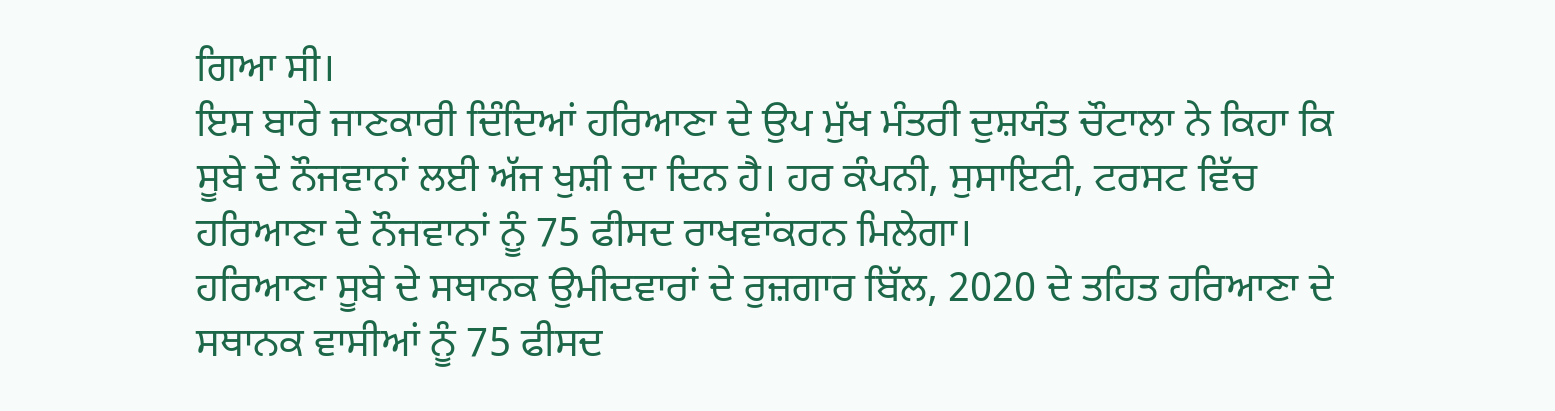ਗਿਆ ਸੀ।
ਇਸ ਬਾਰੇ ਜਾਣਕਾਰੀ ਦਿੰਦਿਆਂ ਹਰਿਆਣਾ ਦੇ ਉਪ ਮੁੱਖ ਮੰਤਰੀ ਦੁਸ਼ਯੰਤ ਚੌਟਾਲਾ ਨੇ ਕਿਹਾ ਕਿ ਸੂਬੇ ਦੇ ਨੌਜਵਾਨਾਂ ਲਈ ਅੱਜ ਖੁਸ਼ੀ ਦਾ ਦਿਨ ਹੈ। ਹਰ ਕੰਪਨੀ, ਸੁਸਾਇਟੀ, ਟਰਸਟ ਵਿੱਚ ਹਰਿਆਣਾ ਦੇ ਨੌਜਵਾਨਾਂ ਨੂੰ 75 ਫੀਸਦ ਰਾਖਵਾਂਕਰਨ ਮਿਲੇਗਾ।
ਹਰਿਆਣਾ ਸੂਬੇ ਦੇ ਸਥਾਨਕ ਉਮੀਦਵਾਰਾਂ ਦੇ ਰੁਜ਼ਗਾਰ ਬਿੱਲ, 2020 ਦੇ ਤਹਿਤ ਹਰਿਆਣਾ ਦੇ ਸਥਾਨਕ ਵਾਸੀਆਂ ਨੂੰ 75 ਫੀਸਦ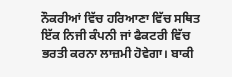ਨੌਕਰੀਆਂ ਵਿੱਚ ਹਰਿਆਣਾ ਵਿੱਚ ਸਥਿਤ ਇੱਕ ਨਿਜੀ ਕੰਪਨੀ ਜਾਂ ਫੈਕਟਰੀ ਵਿੱਚ ਭਰਤੀ ਕਰਨਾ ਲਾਜ਼ਮੀ ਹੋਵੇਗਾ। ਬਾਕੀ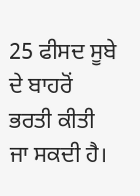25 ਫੀਸਦ ਸੂਬੇ ਦੇ ਬਾਹਰੋਂ ਭਰਤੀ ਕੀਤੀ ਜਾ ਸਕਦੀ ਹੈ।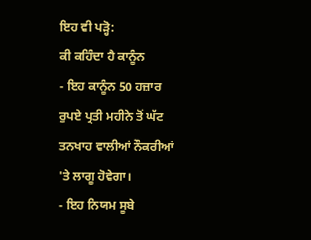ਇਹ ਵੀ ਪੜ੍ਹੋ:
ਕੀ ਕਹਿੰਦਾ ਹੈ ਕਾਨੂੰਨ
- ਇਹ ਕਾਨੂੰਨ 50 ਹਜ਼ਾਰ ਰੁਪਏ ਪ੍ਰਤੀ ਮਹੀਨੇ ਤੋਂ ਘੱਟ ਤਨਖਾਹ ਵਾਲੀਆਂ ਨੌਕਰੀਆਂ 'ਤੇ ਲਾਗੂ ਹੋਵੇਗਾ।
- ਇਹ ਨਿਯਮ ਸੂਬੇ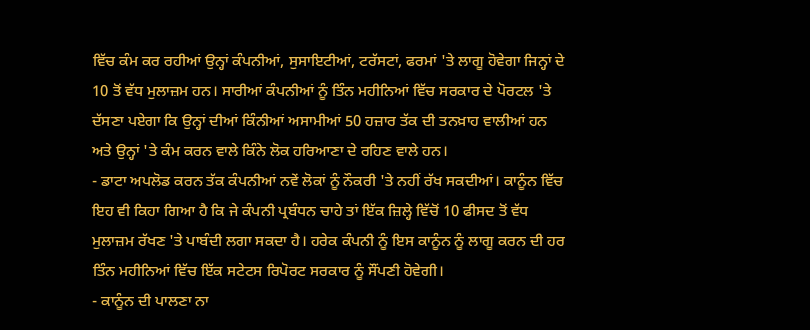ਵਿੱਚ ਕੰਮ ਕਰ ਰਹੀਆਂ ਉਨ੍ਹਾਂ ਕੰਪਨੀਆਂ, ਸੁਸਾਇਟੀਆਂ, ਟਰੱਸਟਾਂ, ਫਰਮਾਂ 'ਤੇ ਲਾਗੂ ਹੋਵੇਗਾ ਜਿਨ੍ਹਾਂ ਦੇ 10 ਤੋਂ ਵੱਧ ਮੁਲਾਜ਼ਮ ਹਨ। ਸਾਰੀਆਂ ਕੰਪਨੀਆਂ ਨੂੰ ਤਿੰਨ ਮਹੀਨਿਆਂ ਵਿੱਚ ਸਰਕਾਰ ਦੇ ਪੋਰਟਲ 'ਤੇ ਦੱਸਣਾ ਪਏਗਾ ਕਿ ਉਨ੍ਹਾਂ ਦੀਆਂ ਕਿੰਨੀਆਂ ਅਸਾਮੀਆਂ 50 ਹਜ਼ਾਰ ਤੱਕ ਦੀ ਤਨਖ਼ਾਹ ਵਾਲੀਆਂ ਹਨ ਅਤੇ ਉਨ੍ਹਾਂ 'ਤੇ ਕੰਮ ਕਰਨ ਵਾਲੇ ਕਿੰਨੇ ਲੋਕ ਹਰਿਆਣਾ ਦੇ ਰਹਿਣ ਵਾਲੇ ਹਨ।
- ਡਾਟਾ ਅਪਲੋਡ ਕਰਨ ਤੱਕ ਕੰਪਨੀਆਂ ਨਵੇਂ ਲੋਕਾਂ ਨੂੰ ਨੌਕਰੀ 'ਤੇ ਨਹੀਂ ਰੱਖ ਸਕਦੀਆਂ। ਕਾਨੂੰਨ ਵਿੱਚ ਇਹ ਵੀ ਕਿਹਾ ਗਿਆ ਹੈ ਕਿ ਜੇ ਕੰਪਨੀ ਪ੍ਰਬੰਧਨ ਚਾਹੇ ਤਾਂ ਇੱਕ ਜ਼ਿਲ੍ਹੇ ਵਿੱਚੋਂ 10 ਫੀਸਦ ਤੋਂ ਵੱਧ ਮੁਲਾਜ਼ਮ ਰੱਖਣ 'ਤੇ ਪਾਬੰਦੀ ਲਗਾ ਸਕਦਾ ਹੈ। ਹਰੇਕ ਕੰਪਨੀ ਨੂੰ ਇਸ ਕਾਨੂੰਨ ਨੂੰ ਲਾਗੂ ਕਰਨ ਦੀ ਹਰ ਤਿੰਨ ਮਹੀਨਿਆਂ ਵਿੱਚ ਇੱਕ ਸਟੇਟਸ ਰਿਪੋਰਟ ਸਰਕਾਰ ਨੂੰ ਸੌਂਪਣੀ ਹੋਵੇਗੀ।
- ਕਾਨੂੰਨ ਦੀ ਪਾਲਣਾ ਨਾ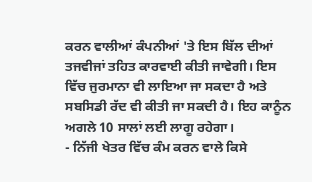ਕਰਨ ਵਾਲੀਆਂ ਕੰਪਨੀਆਂ 'ਤੇ ਇਸ ਬਿੱਲ ਦੀਆਂ ਤਜਵੀਜਾਂ ਤਹਿਤ ਕਾਰਵਾਈ ਕੀਤੀ ਜਾਵੇਗੀ। ਇਸ ਵਿੱਚ ਜੁਰਮਾਨਾ ਵੀ ਲਾਇਆ ਜਾ ਸਕਦਾ ਹੈ ਅਤੇ ਸਬਸਿਡੀ ਰੱਦ ਵੀ ਕੀਤੀ ਜਾ ਸਕਦੀ ਹੈ। ਇਹ ਕਾਨੂੰਨ ਅਗਲੇ 10 ਸਾਲਾਂ ਲਈ ਲਾਗੂ ਰਹੇਗਾ।
- ਨਿੱਜੀ ਖੇਤਰ ਵਿੱਚ ਕੰਮ ਕਰਨ ਵਾਲੇ ਕਿਸੇ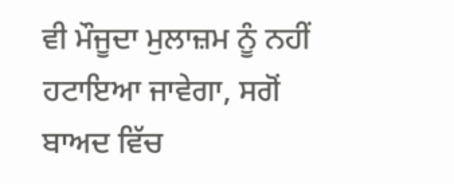ਵੀ ਮੌਜੂਦਾ ਮੁਲਾਜ਼ਮ ਨੂੰ ਨਹੀਂ ਹਟਾਇਆ ਜਾਵੇਗਾ, ਸਗੋਂ ਬਾਅਦ ਵਿੱਚ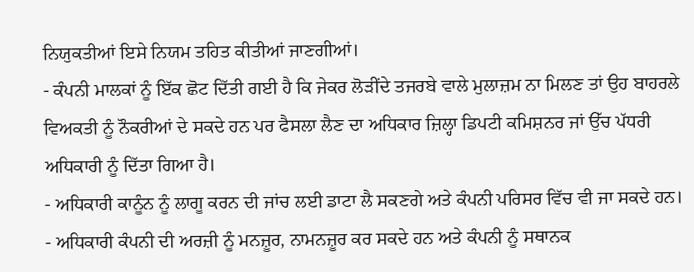ਨਿਯੁਕਤੀਆਂ ਇਸੇ ਨਿਯਮ ਤਹਿਤ ਕੀਤੀਆਂ ਜਾਣਗੀਆਂ।
- ਕੰਪਨੀ ਮਾਲਕਾਂ ਨੂੰ ਇੱਕ ਛੋਟ ਦਿੱਤੀ ਗਈ ਹੈ ਕਿ ਜੇਕਰ ਲੋੜੀਂਦੇ ਤਜਰਬੇ ਵਾਲੇ ਮੁਲਾਜ਼ਮ ਨਾ ਮਿਲਣ ਤਾਂ ਉਹ ਬਾਹਰਲੇ ਵਿਅਕਤੀ ਨੂੰ ਨੌਕਰੀਆਂ ਦੇ ਸਕਦੇ ਹਨ ਪਰ ਫੈਸਲਾ ਲੈਣ ਦਾ ਅਧਿਕਾਰ ਜ਼ਿਲ੍ਹਾ ਡਿਪਟੀ ਕਮਿਸ਼ਨਰ ਜਾਂ ਉੱਚ ਪੱਧਰੀ ਅਧਿਕਾਰੀ ਨੂੰ ਦਿੱਤਾ ਗਿਆ ਹੈ।
- ਅਧਿਕਾਰੀ ਕਾਨੂੰਨ ਨੂੰ ਲਾਗੂ ਕਰਨ ਦੀ ਜਾਂਚ ਲਈ ਡਾਟਾ ਲੈ ਸਕਣਗੇ ਅਤੇ ਕੰਪਨੀ ਪਰਿਸਰ ਵਿੱਚ ਵੀ ਜਾ ਸਕਦੇ ਹਨ।
- ਅਧਿਕਾਰੀ ਕੰਪਨੀ ਦੀ ਅਰਜ਼ੀ ਨੂੰ ਮਨਜ਼ੂਰ, ਨਾਮਨਜ਼ੂਰ ਕਰ ਸਕਦੇ ਹਨ ਅਤੇ ਕੰਪਨੀ ਨੂੰ ਸਥਾਨਕ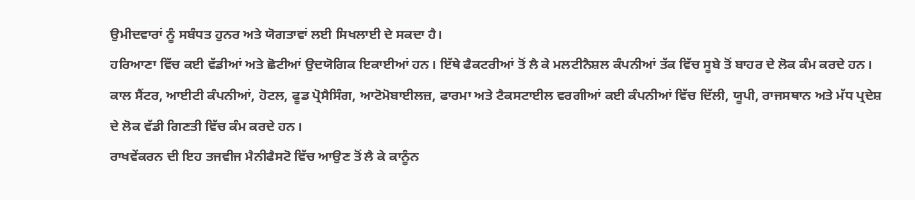ਉਮੀਦਵਾਰਾਂ ਨੂੰ ਸਬੰਧਤ ਹੁਨਰ ਅਤੇ ਯੋਗਤਾਵਾਂ ਲਈ ਸਿਖਲਾਈ ਦੇ ਸਕਦਾ ਹੈ।
ਹਰਿਆਣਾ ਵਿੱਚ ਕਈ ਵੱਡੀਆਂ ਅਤੇ ਛੋਟੀਆਂ ਉਦਯੋਗਿਕ ਇਕਾਈਆਂ ਹਨ। ਇੱਥੇ ਫੈਕਟਰੀਆਂ ਤੋਂ ਲੈ ਕੇ ਮਲਟੀਨੈਸ਼ਲ ਕੰਪਨੀਆਂ ਤੱਕ ਵਿੱਚ ਸੂਬੇ ਤੋਂ ਬਾਹਰ ਦੇ ਲੋਕ ਕੰਮ ਕਰਦੇ ਹਨ।
ਕਾਲ ਸੈਂਟਰ, ਆਈਟੀ ਕੰਪਨੀਆਂ, ਹੋਟਲ, ਫੂਡ ਪ੍ਰੋਸੈਸਿੰਗ, ਆਟੋਮੋਬਾਈਲਜ਼, ਫਾਰਮਾ ਅਤੇ ਟੈਕਸਟਾਈਲ ਵਰਗੀਆਂ ਕਈ ਕੰਪਨੀਆਂ ਵਿੱਚ ਦਿੱਲੀ, ਯੂਪੀ, ਰਾਜਸਥਾਨ ਅਤੇ ਮੱਧ ਪ੍ਰਦੇਸ਼ ਦੇ ਲੋਕ ਵੱਡੀ ਗਿਣਤੀ ਵਿੱਚ ਕੰਮ ਕਰਦੇ ਹਨ।
ਰਾਖਵੇਂਕਰਨ ਦੀ ਇਹ ਤਜਵੀਜ ਮੈਨੀਫੈਸਟੋ ਵਿੱਚ ਆਉਣ ਤੋਂ ਲੈ ਕੇ ਕਾਨੂੰਨ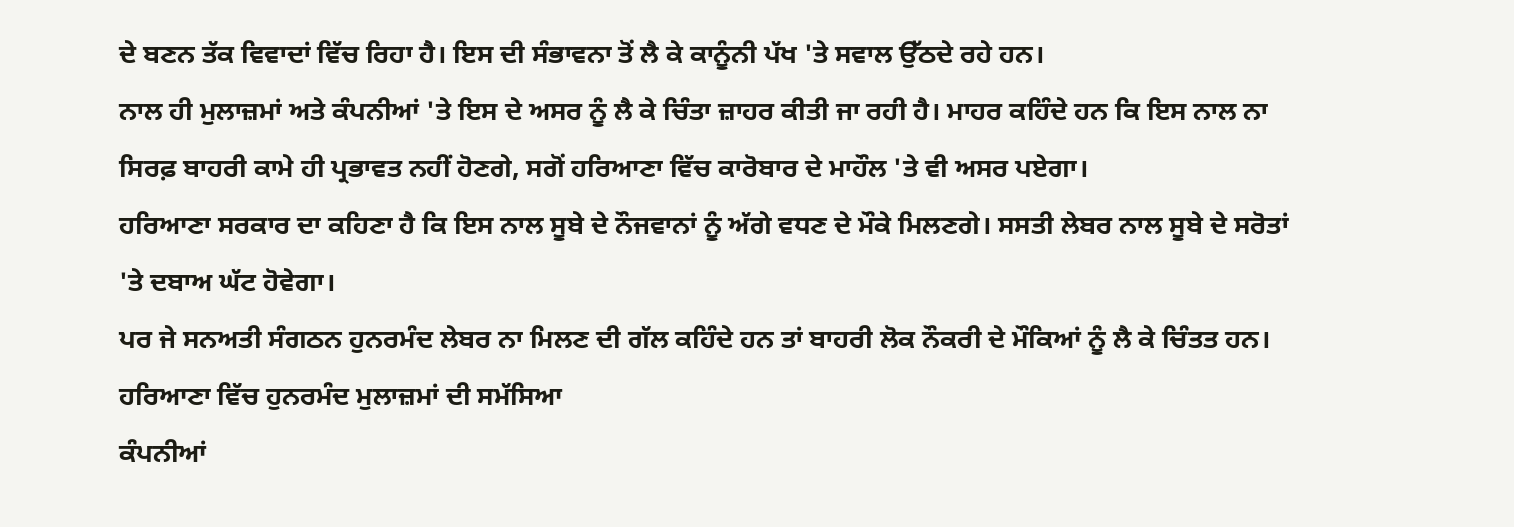ਦੇ ਬਣਨ ਤੱਕ ਵਿਵਾਦਾਂ ਵਿੱਚ ਰਿਹਾ ਹੈ। ਇਸ ਦੀ ਸੰਭਾਵਨਾ ਤੋਂ ਲੈ ਕੇ ਕਾਨੂੰਨੀ ਪੱਖ 'ਤੇ ਸਵਾਲ ਉੱਠਦੇ ਰਹੇ ਹਨ।
ਨਾਲ ਹੀ ਮੁਲਾਜ਼ਮਾਂ ਅਤੇ ਕੰਪਨੀਆਂ 'ਤੇ ਇਸ ਦੇ ਅਸਰ ਨੂੰ ਲੈ ਕੇ ਚਿੰਤਾ ਜ਼ਾਹਰ ਕੀਤੀ ਜਾ ਰਹੀ ਹੈ। ਮਾਹਰ ਕਹਿੰਦੇ ਹਨ ਕਿ ਇਸ ਨਾਲ ਨਾ ਸਿਰਫ਼ ਬਾਹਰੀ ਕਾਮੇ ਹੀ ਪ੍ਰਭਾਵਤ ਨਹੀਂ ਹੋਣਗੇ, ਸਗੋਂ ਹਰਿਆਣਾ ਵਿੱਚ ਕਾਰੋਬਾਰ ਦੇ ਮਾਹੌਲ 'ਤੇ ਵੀ ਅਸਰ ਪਏਗਾ।
ਹਰਿਆਣਾ ਸਰਕਾਰ ਦਾ ਕਹਿਣਾ ਹੈ ਕਿ ਇਸ ਨਾਲ ਸੂਬੇ ਦੇ ਨੌਜਵਾਨਾਂ ਨੂੰ ਅੱਗੇ ਵਧਣ ਦੇ ਮੌਕੇ ਮਿਲਣਗੇ। ਸਸਤੀ ਲੇਬਰ ਨਾਲ ਸੂਬੇ ਦੇ ਸਰੋਤਾਂ 'ਤੇ ਦਬਾਅ ਘੱਟ ਹੋਵੇਗਾ।
ਪਰ ਜੇ ਸਨਅਤੀ ਸੰਗਠਨ ਹੁਨਰਮੰਦ ਲੇਬਰ ਨਾ ਮਿਲਣ ਦੀ ਗੱਲ ਕਹਿੰਦੇ ਹਨ ਤਾਂ ਬਾਹਰੀ ਲੋਕ ਨੌਕਰੀ ਦੇ ਮੌਕਿਆਂ ਨੂੰ ਲੈ ਕੇ ਚਿੰਤਤ ਹਨ।
ਹਰਿਆਣਾ ਵਿੱਚ ਹੁਨਰਮੰਦ ਮੁਲਾਜ਼ਮਾਂ ਦੀ ਸਮੱਸਿਆ
ਕੰਪਨੀਆਂ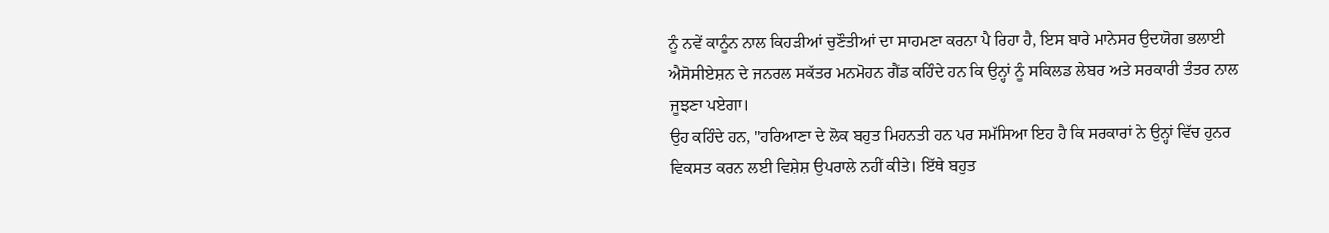ਨੂੰ ਨਵੇਂ ਕਾਨੂੰਨ ਨਾਲ ਕਿਹੜੀਆਂ ਚੁਣੌਤੀਆਂ ਦਾ ਸਾਹਮਣਾ ਕਰਨਾ ਪੈ ਰਿਹਾ ਹੈ, ਇਸ ਬਾਰੇ ਮਾਨੇਸਰ ਉਦਯੋਗ ਭਲਾਈ ਐਸੋਸੀਏਸ਼ਨ ਦੇ ਜਨਰਲ ਸਕੱਤਰ ਮਨਮੋਹਨ ਗੈਂਡ ਕਹਿੰਦੇ ਹਨ ਕਿ ਉਨ੍ਹਾਂ ਨੂੰ ਸਕਿਲਡ ਲੇਬਰ ਅਤੇ ਸਰਕਾਰੀ ਤੰਤਰ ਨਾਲ ਜੂਝਣਾ ਪਏਗਾ।
ਉਹ ਕਹਿੰਦੇ ਹਨ, "ਹਰਿਆਣਾ ਦੇ ਲੋਕ ਬਹੁਤ ਮਿਹਨਤੀ ਹਨ ਪਰ ਸਮੱਸਿਆ ਇਹ ਹੈ ਕਿ ਸਰਕਾਰਾਂ ਨੇ ਉਨ੍ਹਾਂ ਵਿੱਚ ਹੁਨਰ ਵਿਕਸਤ ਕਰਨ ਲਈ ਵਿਸ਼ੇਸ਼ ਉਪਰਾਲੇ ਨਹੀਂ ਕੀਤੇ। ਇੱਥੇ ਬਹੁਤ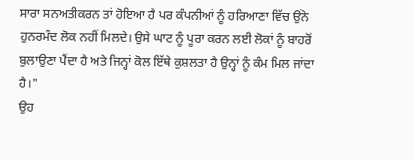ਸਾਰਾ ਸਨਅਤੀਕਰਨ ਤਾਂ ਹੋਇਆ ਹੈ ਪਰ ਕੰਪਨੀਆਂ ਨੂੰ ਹਰਿਆਣਾ ਵਿੱਚ ਉਂਨੇ ਹੁਨਰਮੰਦ ਲੋਕ ਨਹੀਂ ਮਿਲਦੇ। ਉਸੇ ਘਾਟ ਨੂੰ ਪੂਰਾ ਕਰਨ ਲਈ ਲੋਕਾਂ ਨੂੰ ਬਾਹਰੋਂ ਬੁਲਾਉਣਾ ਪੈਂਦਾ ਹੈ ਅਤੇ ਜਿਨ੍ਹਾਂ ਕੋਲ ਇੱਥੇ ਕੁਸ਼ਲਤਾ ਹੈ ਉਨ੍ਹਾਂ ਨੂੰ ਕੰਮ ਮਿਲ ਜਾਂਦਾ ਹੈ।"
ਉਹ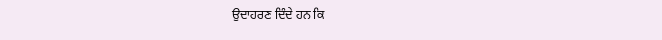ਉਦਾਹਰਣ ਦਿੰਦੇ ਹਨ ਕਿ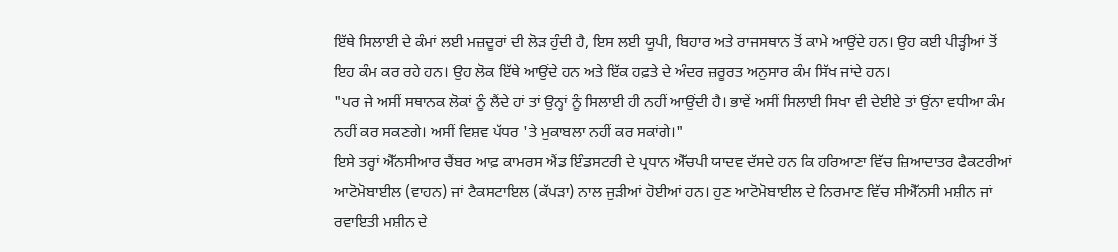ਇੱਥੇ ਸਿਲਾਈ ਦੇ ਕੰਮਾਂ ਲਈ ਮਜ਼ਦੂਰਾਂ ਦੀ ਲੋੜ ਹੁੰਦੀ ਹੈ, ਇਸ ਲਈ ਯੂਪੀ, ਬਿਹਾਰ ਅਤੇ ਰਾਜਸਥਾਨ ਤੋਂ ਕਾਮੇ ਆਉਂਦੇ ਹਨ। ਉਹ ਕਈ ਪੀੜ੍ਹੀਆਂ ਤੋਂ ਇਹ ਕੰਮ ਕਰ ਰਹੇ ਹਨ। ਉਹ ਲੋਕ ਇੱਥੇ ਆਉਂਦੇ ਹਨ ਅਤੇ ਇੱਕ ਹਫ਼ਤੇ ਦੇ ਅੰਦਰ ਜ਼ਰੂਰਤ ਅਨੁਸਾਰ ਕੰਮ ਸਿੱਖ ਜਾਂਦੇ ਹਨ।
"ਪਰ ਜੇ ਅਸੀਂ ਸਥਾਨਕ ਲੋਕਾਂ ਨੂੰ ਲੈਂਦੇ ਹਾਂ ਤਾਂ ਉਨ੍ਹਾਂ ਨੂੰ ਸਿਲਾਈ ਹੀ ਨਹੀਂ ਆਉਂਦੀ ਹੈ। ਭਾਵੇਂ ਅਸੀਂ ਸਿਲਾਈ ਸਿਖਾ ਵੀ ਦੇਈਏ ਤਾਂ ਉਂਨਾ ਵਧੀਆ ਕੰਮ ਨਹੀਂ ਕਰ ਸਕਣਗੇ। ਅਸੀਂ ਵਿਸ਼ਵ ਪੱਧਰ 'ਤੇ ਮੁਕਾਬਲਾ ਨਹੀਂ ਕਰ ਸਕਾਂਗੇ।"
ਇਸੇ ਤਰ੍ਹਾਂ ਐੱਨਸੀਆਰ ਚੈਂਬਰ ਆਫ਼ ਕਾਮਰਸ ਐਂਡ ਇੰਡਸਟਰੀ ਦੇ ਪ੍ਰਧਾਨ ਐੱਚਪੀ ਯਾਦਵ ਦੱਸਦੇ ਹਨ ਕਿ ਹਰਿਆਣਾ ਵਿੱਚ ਜ਼ਿਆਦਾਤਰ ਫੈਕਟਰੀਆਂ ਆਟੋਮੋਬਾਈਲ (ਵਾਹਨ) ਜਾਂ ਟੈਕਸਟਾਇਲ (ਕੱਪੜਾ) ਨਾਲ ਜੁੜੀਆਂ ਹੋਈਆਂ ਹਨ। ਹੁਣ ਆਟੋਮੋਬਾਈਲ ਦੇ ਨਿਰਮਾਣ ਵਿੱਚ ਸੀਐੱਨਸੀ ਮਸ਼ੀਨ ਜਾਂ ਰਵਾਇਤੀ ਮਸ਼ੀਨ ਦੇ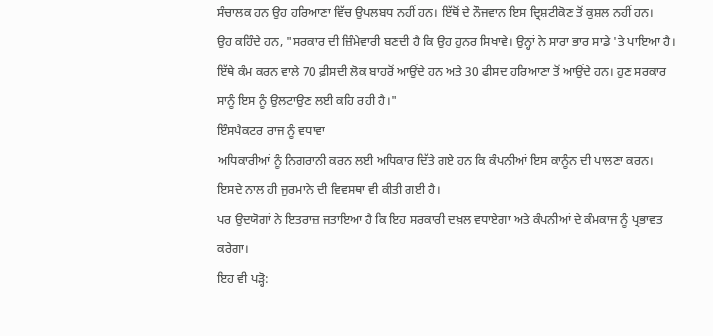ਸੰਚਾਲਕ ਹਨ ਉਹ ਹਰਿਆਣਾ ਵਿੱਚ ਉਪਲਬਧ ਨਹੀਂ ਹਨ। ਇੱਥੋਂ ਦੇ ਨੌਜਵਾਨ ਇਸ ਦ੍ਰਿਸ਼ਟੀਕੋਣ ਤੋਂ ਕੁਸ਼ਲ ਨਹੀਂ ਹਨ।
ਉਹ ਕਹਿੰਦੇ ਹਨ, "ਸਰਕਾਰ ਦੀ ਜ਼ਿੰਮੇਵਾਰੀ ਬਣਦੀ ਹੈ ਕਿ ਉਹ ਹੁਨਰ ਸਿਖਾਵੇ। ਉਨ੍ਹਾਂ ਨੇ ਸਾਰਾ ਭਾਰ ਸਾਡੇ 'ਤੇ ਪਾਇਆ ਹੈ। ਇੱਥੇ ਕੰਮ ਕਰਨ ਵਾਲੇ 70 ਫ਼ੀਸਦੀ ਲੋਕ ਬਾਹਰੋਂ ਆਉਂਦੇ ਹਨ ਅਤੇ 30 ਫੀਸਦ ਹਰਿਆਣਾ ਤੋਂ ਆਉਂਦੇ ਹਨ। ਹੁਣ ਸਰਕਾਰ ਸਾਨੂੰ ਇਸ ਨੂੰ ਉਲਟਾਉਣ ਲਈ ਕਹਿ ਰਹੀ ਹੈ।"
ਇੰਸਪੈਕਟਰ ਰਾਜ ਨੂੰ ਵਧਾਵਾ
ਅਧਿਕਾਰੀਆਂ ਨੂੰ ਨਿਗਰਾਨੀ ਕਰਨ ਲਈ ਅਧਿਕਾਰ ਦਿੱਤੇ ਗਏ ਹਨ ਕਿ ਕੰਪਨੀਆਂ ਇਸ ਕਾਨੂੰਨ ਦੀ ਪਾਲਣਾ ਕਰਨ। ਇਸਦੇ ਨਾਲ ਹੀ ਜੁਰਮਾਨੇ ਦੀ ਵਿਵਸਥਾ ਵੀ ਕੀਤੀ ਗਈ ਹੈ।
ਪਰ ਉਦਯੋਗਾਂ ਨੇ ਇਤਰਾਜ਼ ਜਤਾਇਆ ਹੈ ਕਿ ਇਹ ਸਰਕਾਰੀ ਦਖ਼ਲ ਵਧਾਏਗਾ ਅਤੇ ਕੰਪਨੀਆਂ ਦੇ ਕੰਮਕਾਜ ਨੂੰ ਪ੍ਰਭਾਵਤ ਕਰੇਗਾ।
ਇਹ ਵੀ ਪੜ੍ਹੋ: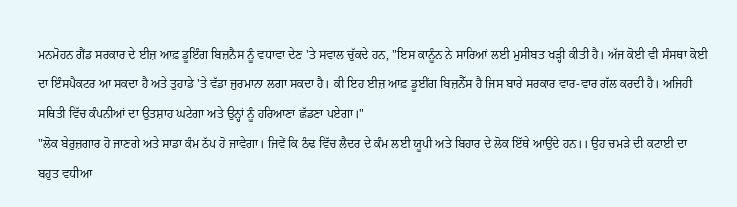ਮਨਮੋਹਨ ਗੈਂਡ ਸਰਕਾਰ ਦੇ ਈਜ਼ ਆਫ਼ ਡੂਇੰਗ ਬਿਜ਼ਨੈਸ ਨੂੰ ਵਧਾਵਾ ਦੇਣ 'ਤੇ ਸਵਾਲ ਚੁੱਕਦੇ ਹਨ, "ਇਸ ਕਾਨੂੰਨ ਨੇ ਸਾਰਿਆਂ ਲਈ ਮੁਸੀਬਤ ਖੜ੍ਹੀ ਕੀਤੀ ਹੈ। ਅੱਜ ਕੋਈ ਵੀ ਸੰਸਥਾ ਕੋਈ ਦਾ ਇੰਸਪੈਕਟਰ ਆ ਸਕਦਾ ਹੈ ਅਤੇ ਤੁਹਾਡੇ 'ਤੇ ਵੱਡਾ ਜੁਰਮਾਨਾ ਲਗਾ ਸਕਦਾ ਹੈ। ਕੀ ਇਹ ਈਜ਼ ਆਫ਼ ਡੂਈਂਗ ਬਿਜ਼ਨੈੱਸ ਹੈ ਜਿਸ ਬਾਰੇ ਸਰਕਾਰ ਵਾਰ-ਵਾਰ ਗੱਲ ਕਰਦੀ ਹੈ। ਅਜਿਹੀ ਸਥਿਤੀ ਵਿੱਚ ਕੰਪਨੀਆਂ ਦਾ ਉਤਸ਼ਾਹ ਘਟੇਗਾ ਅਤੇ ਉਨ੍ਹਾਂ ਨੂੰ ਹਰਿਆਣਾ ਛੱਡਣਾ ਪਏਗਾ।"
"ਲੋਕ ਬੇਰੁਜ਼ਗਾਰ ਹੋ ਜਾਣਗੇ ਅਤੇ ਸਾਡਾ ਕੰਮ ਠੱਪ ਹੋ ਜਾਵੇਗਾ। ਜਿਵੇਂ ਕਿ ਠੰਢ ਵਿੱਚ ਲੈਦਰ ਦੇ ਕੰਮ ਲਈ ਯੂਪੀ ਅਤੇ ਬਿਹਾਰ ਦੇ ਲੋਕ ਇੱਥੇ ਆਉਂਦੇ ਹਨ।। ਉਹ ਚਮੜੇ ਦੀ ਕਟਾਈ ਦਾ ਬਹੁਤ ਵਧੀਆ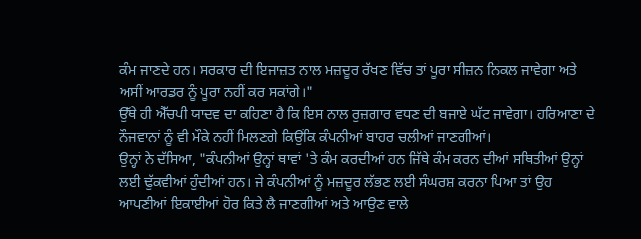ਕੰਮ ਜਾਣਦੇ ਹਨ। ਸਰਕਾਰ ਦੀ ਇਜਾਜ਼ਤ ਨਾਲ ਮਜ਼ਦੂਰ ਰੱਖਣ ਵਿੱਚ ਤਾਂ ਪੂਰਾ ਸੀਜ਼ਨ ਨਿਕਲ ਜਾਵੇਗਾ ਅਤੇ ਅਸੀਂ ਆਰਡਰ ਨੂੰ ਪੂਰਾ ਨਹੀਂ ਕਰ ਸਕਾਂਗੇ।"
ਉੱਥੇ ਹੀ ਐੱਚਪੀ ਯਾਦਵ ਦਾ ਕਹਿਣਾ ਹੈ ਕਿ ਇਸ ਨਾਲ ਰੁਜ਼ਗਾਰ ਵਧਣ ਦੀ ਬਜਾਏ ਘੱਟ ਜਾਵੇਗਾ। ਹਰਿਆਣਾ ਦੇ ਨੌਜਵਾਨਾਂ ਨੂੰ ਵੀ ਮੌਕੇ ਨਹੀਂ ਮਿਲਣਗੇ ਕਿਉਂਕਿ ਕੰਪਨੀਆਂ ਬਾਹਰ ਚਲੀਆਂ ਜਾਣਗੀਆਂ।
ਉਨ੍ਹਾਂ ਨੇ ਦੱਸਿਆ, "ਕੰਪਨੀਆਂ ਉਨ੍ਹਾਂ ਥਾਵਾਂ 'ਤੇ ਕੰਮ ਕਰਦੀਆਂ ਹਨ ਜਿੱਥੇ ਕੰਮ ਕਰਨ ਦੀਆਂ ਸਥਿਤੀਆਂ ਉਨ੍ਹਾਂ ਲਈ ਢੁੱਕਵੀਆਂ ਹੁੰਦੀਆਂ ਹਨ। ਜੇ ਕੰਪਨੀਆਂ ਨੂੰ ਮਜ਼ਦੂਰ ਲੱਭਣ ਲਈ ਸੰਘਰਸ਼ ਕਰਨਾ ਪਿਆ ਤਾਂ ਉਹ ਆਪਣੀਆਂ ਇਕਾਈਆਂ ਹੋਰ ਕਿਤੇ ਲੈ ਜਾਣਗੀਆਂ ਅਤੇ ਆਉਣ ਵਾਲੇ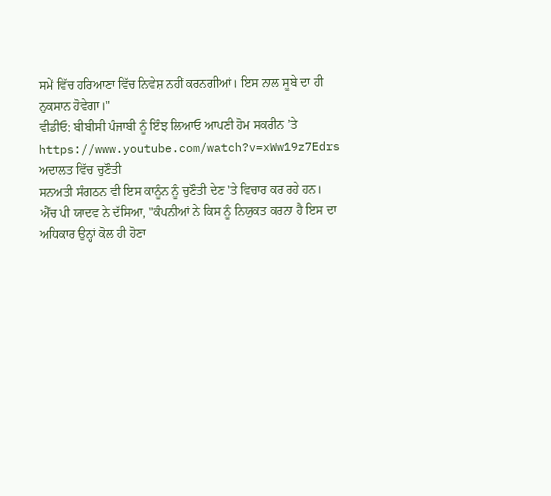ਸਮੇਂ ਵਿੱਚ ਹਰਿਆਣਾ ਵਿੱਚ ਨਿਵੇਸ਼ ਨਹੀਂ ਕਰਨਗੀਆਂ। ਇਸ ਨਾਲ ਸੂਬੇ ਦਾ ਹੀ ਨੁਕਸਾਨ ਹੋਵੇਗਾ।"
ਵੀਡੀਓ: ਬੀਬੀਸੀ ਪੰਜਾਬੀ ਨੂੰ ਇੰਝ ਲਿਆਓ ਆਪਣੀ ਹੋਮ ਸਕਰੀਨ ’ਤੇ
https://www.youtube.com/watch?v=xWw19z7Edrs
ਅਦਾਲਤ ਵਿੱਚ ਚੁਣੌਤੀ
ਸਨਅਤੀ ਸੰਗਠਨ ਵੀ ਇਸ ਕਾਨੂੰਨ ਨੂੰ ਚੁਣੌਤੀ ਦੇਣ 'ਤੇ ਵਿਚਾਰ ਕਰ ਰਹੇ ਹਨ।
ਐੱਚ ਪੀ ਯਾਦਵ ਨੇ ਦੱਸਿਆ, "ਕੰਪਨੀਆਂ ਨੇ ਕਿਸ ਨੂੰ ਨਿਯੁਕਤ ਕਰਨਾ ਹੈ ਇਸ ਦਾ ਅਧਿਕਾਰ ਉਨ੍ਹਾਂ ਕੋਲ ਹੀ ਹੋਣਾ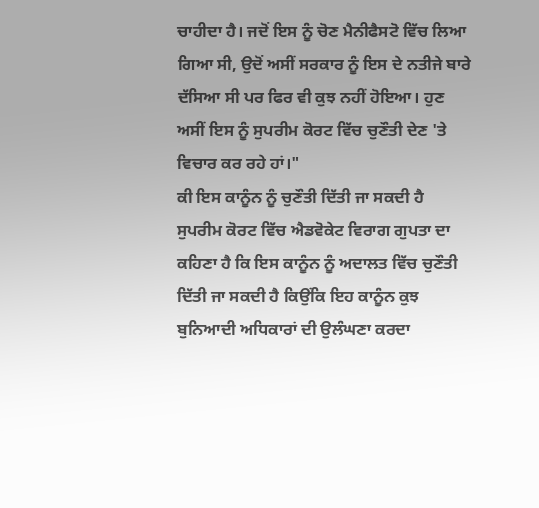ਚਾਹੀਦਾ ਹੈ। ਜਦੋਂ ਇਸ ਨੂੰ ਚੋਣ ਮੈਨੀਫੈਸਟੋ ਵਿੱਚ ਲਿਆ ਗਿਆ ਸੀ, ਉਦੋਂ ਅਸੀਂ ਸਰਕਾਰ ਨੂੰ ਇਸ ਦੇ ਨਤੀਜੇ ਬਾਰੇ ਦੱਸਿਆ ਸੀ ਪਰ ਫਿਰ ਵੀ ਕੁਝ ਨਹੀਂ ਹੋਇਆ। ਹੁਣ ਅਸੀਂ ਇਸ ਨੂੰ ਸੁਪਰੀਮ ਕੋਰਟ ਵਿੱਚ ਚੁਣੌਤੀ ਦੇਣ 'ਤੇ ਵਿਚਾਰ ਕਰ ਰਹੇ ਹਾਂ।"
ਕੀ ਇਸ ਕਾਨੂੰਨ ਨੂੰ ਚੁਣੌਤੀ ਦਿੱਤੀ ਜਾ ਸਕਦੀ ਹੈ
ਸੁਪਰੀਮ ਕੋਰਟ ਵਿੱਚ ਐਡਵੋਕੇਟ ਵਿਰਾਗ ਗੁਪਤਾ ਦਾ ਕਹਿਣਾ ਹੈ ਕਿ ਇਸ ਕਾਨੂੰਨ ਨੂੰ ਅਦਾਲਤ ਵਿੱਚ ਚੁਣੌਤੀ ਦਿੱਤੀ ਜਾ ਸਕਦੀ ਹੈ ਕਿਉਂਕਿ ਇਹ ਕਾਨੂੰਨ ਕੁਝ ਬੁਨਿਆਦੀ ਅਧਿਕਾਰਾਂ ਦੀ ਉਲੰਘਣਾ ਕਰਦਾ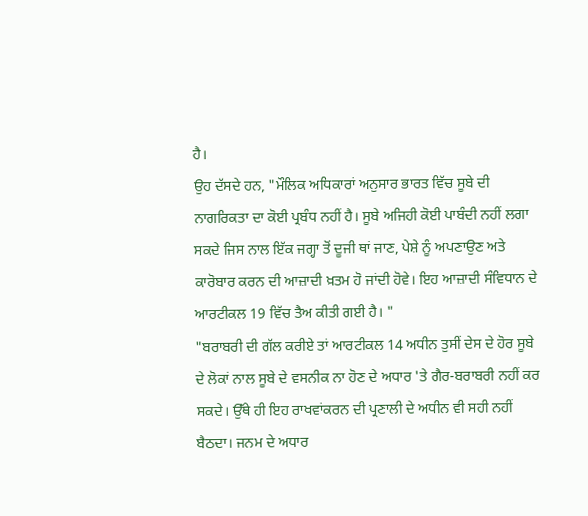ਹੈ।
ਉਹ ਦੱਸਦੇ ਹਨ, "ਮੌਲਿਕ ਅਧਿਕਾਰਾਂ ਅਨੁਸਾਰ ਭਾਰਤ ਵਿੱਚ ਸੂਬੇ ਦੀ ਨਾਗਰਿਕਤਾ ਦਾ ਕੋਈ ਪ੍ਰਬੰਧ ਨਹੀਂ ਹੈ। ਸੂਬੇ ਅਜਿਹੀ ਕੋਈ ਪਾਬੰਦੀ ਨਹੀਂ ਲਗਾ ਸਕਦੇ ਜਿਸ ਨਾਲ ਇੱਕ ਜਗ੍ਹਾ ਤੋਂ ਦੂਜੀ ਥਾਂ ਜਾਣ, ਪੇਸ਼ੇ ਨੂੰ ਅਪਣਾਉਣ ਅਤੇ ਕਾਰੋਬਾਰ ਕਰਨ ਦੀ ਆਜ਼ਾਦੀ ਖ਼ਤਮ ਹੋ ਜਾਂਦੀ ਹੋਵੇ। ਇਹ ਆਜ਼ਾਦੀ ਸੰਵਿਧਾਨ ਦੇ ਆਰਟੀਕਲ 19 ਵਿੱਚ ਤੈਅ ਕੀਤੀ ਗਈ ਹੈ। "
"ਬਰਾਬਰੀ ਦੀ ਗੱਲ ਕਰੀਏ ਤਾਂ ਆਰਟੀਕਲ 14 ਅਧੀਨ ਤੁਸੀਂ ਦੇਸ ਦੇ ਹੋਰ ਸੂਬੇ ਦੇ ਲੋਕਾਂ ਨਾਲ ਸੂਬੇ ਦੇ ਵਸਨੀਕ ਨਾ ਹੋਣ ਦੇ ਅਧਾਰ 'ਤੇ ਗੈਰ-ਬਰਾਬਰੀ ਨਹੀਂ ਕਰ ਸਕਦੇ। ਉੱਥੇ ਹੀ ਇਹ ਰਾਖਵਾਂਕਰਨ ਦੀ ਪ੍ਰਣਾਲੀ ਦੇ ਅਧੀਨ ਵੀ ਸਹੀ ਨਹੀਂ ਬੈਠਦਾ। ਜਨਮ ਦੇ ਅਧਾਰ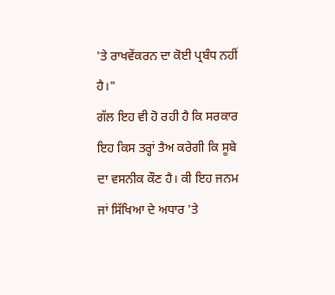'ਤੇ ਰਾਖਵੇਂਕਰਨ ਦਾ ਕੋਈ ਪ੍ਰਬੰਧ ਨਹੀਂ ਹੈ।"
ਗੱਲ ਇਹ ਵੀ ਹੋ ਰਹੀ ਹੈ ਕਿ ਸਰਕਾਰ ਇਹ ਕਿਸ ਤਰ੍ਹਾਂ ਤੈਅ ਕਰੇਗੀ ਕਿ ਸੂਬੇ ਦਾ ਵਸਨੀਕ ਕੌਣ ਹੈ। ਕੀ ਇਹ ਜਨਮ ਜਾਂ ਸਿੱਖਿਆ ਦੇ ਅਧਾਰ 'ਤੇ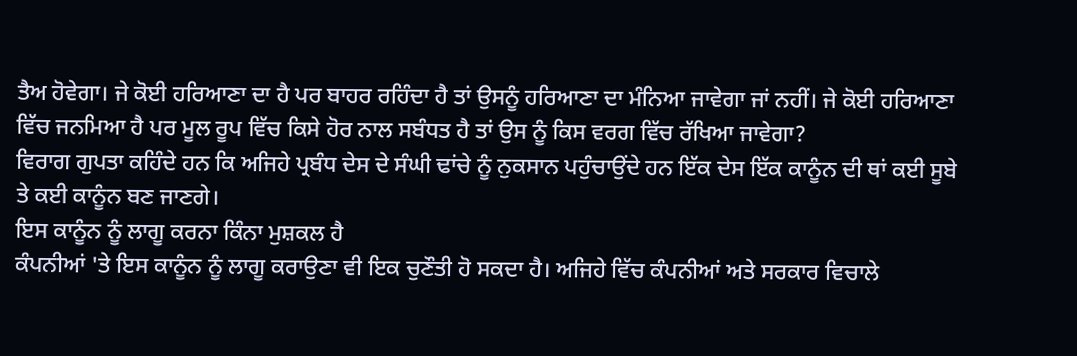ਤੈਅ ਹੋਵੇਗਾ। ਜੇ ਕੋਈ ਹਰਿਆਣਾ ਦਾ ਹੈ ਪਰ ਬਾਹਰ ਰਹਿੰਦਾ ਹੈ ਤਾਂ ਉਸਨੂੰ ਹਰਿਆਣਾ ਦਾ ਮੰਨਿਆ ਜਾਵੇਗਾ ਜਾਂ ਨਹੀਂ। ਜੇ ਕੋਈ ਹਰਿਆਣਾ ਵਿੱਚ ਜਨਮਿਆ ਹੈ ਪਰ ਮੂਲ ਰੂਪ ਵਿੱਚ ਕਿਸੇ ਹੋਰ ਨਾਲ ਸਬੰਧਤ ਹੈ ਤਾਂ ਉਸ ਨੂੰ ਕਿਸ ਵਰਗ ਵਿੱਚ ਰੱਖਿਆ ਜਾਵੇਗਾ?
ਵਿਰਾਗ ਗੁਪਤਾ ਕਹਿੰਦੇ ਹਨ ਕਿ ਅਜਿਹੇ ਪ੍ਰਬੰਧ ਦੇਸ ਦੇ ਸੰਘੀ ਢਾਂਚੇ ਨੂੰ ਨੁਕਸਾਨ ਪਹੁੰਚਾਉਂਦੇ ਹਨ ਇੱਕ ਦੇਸ ਇੱਕ ਕਾਨੂੰਨ ਦੀ ਥਾਂ ਕਈ ਸੂਬੇ ਤੇ ਕਈ ਕਾਨੂੰਨ ਬਣ ਜਾਣਗੇ।
ਇਸ ਕਾਨੂੰਨ ਨੂੰ ਲਾਗੂ ਕਰਨਾ ਕਿੰਨਾ ਮੁਸ਼ਕਲ ਹੈ
ਕੰਪਨੀਆਂ 'ਤੇ ਇਸ ਕਾਨੂੰਨ ਨੂੰ ਲਾਗੂ ਕਰਾਉਣਾ ਵੀ ਇਕ ਚੁਣੌਤੀ ਹੋ ਸਕਦਾ ਹੈ। ਅਜਿਹੇ ਵਿੱਚ ਕੰਪਨੀਆਂ ਅਤੇ ਸਰਕਾਰ ਵਿਚਾਲੇ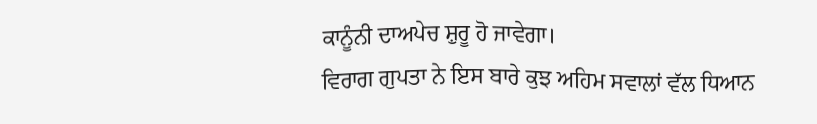ਕਾਨੂੰਨੀ ਦਾਅਪੇਚ ਸ਼ੁਰੂ ਹੋ ਜਾਵੇਗਾ।
ਵਿਰਾਗ ਗੁਪਤਾ ਨੇ ਇਸ ਬਾਰੇ ਕੁਝ ਅਹਿਮ ਸਵਾਲਾਂ ਵੱਲ ਧਿਆਨ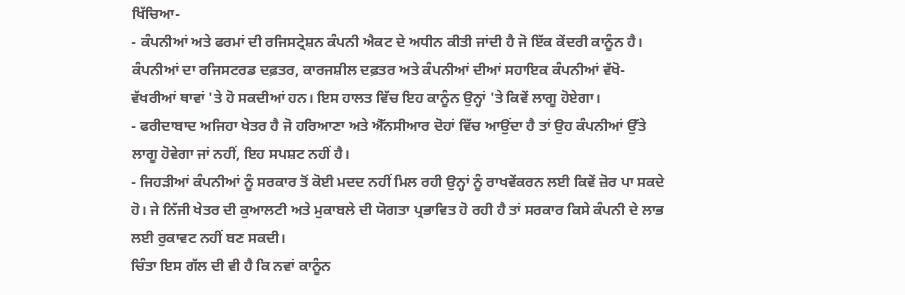ਖਿੱਚਿਆ-
- ਕੰਪਨੀਆਂ ਅਤੇ ਫਰਮਾਂ ਦੀ ਰਜਿਸਟ੍ਰੇਸ਼ਨ ਕੰਪਨੀ ਐਕਟ ਦੇ ਅਧੀਨ ਕੀਤੀ ਜਾਂਦੀ ਹੈ ਜੋ ਇੱਕ ਕੇਂਦਰੀ ਕਾਨੂੰਨ ਹੈ। ਕੰਪਨੀਆਂ ਦਾ ਰਜਿਸਟਰਡ ਦਫ਼ਤਰ, ਕਾਰਜਸ਼ੀਲ ਦਫ਼ਤਰ ਅਤੇ ਕੰਪਨੀਆਂ ਦੀਆਂ ਸਹਾਇਕ ਕੰਪਨੀਆਂ ਵੱਖੋ-ਵੱਖਰੀਆਂ ਥਾਵਾਂ 'ਤੇ ਹੋ ਸਕਦੀਆਂ ਹਨ। ਇਸ ਹਾਲਤ ਵਿੱਚ ਇਹ ਕਾਨੂੰਨ ਉਨ੍ਹਾਂ 'ਤੇ ਕਿਵੇਂ ਲਾਗੂ ਹੋਏਗਾ।
- ਫਰੀਦਾਬਾਦ ਅਜਿਹਾ ਖੇਤਰ ਹੈ ਜੋ ਹਰਿਆਣਾ ਅਤੇ ਐੱਨਸੀਆਰ ਦੋਹਾਂ ਵਿੱਚ ਆਉਂਦਾ ਹੈ ਤਾਂ ਉਹ ਕੰਪਨੀਆਂ ਉੱਤੇ ਲਾਗੂ ਹੋਵੇਗਾ ਜਾਂ ਨਹੀਂ, ਇਹ ਸਪਸ਼ਟ ਨਹੀਂ ਹੈ।
- ਜਿਹੜੀਆਂ ਕੰਪਨੀਆਂ ਨੂੰ ਸਰਕਾਰ ਤੋਂ ਕੋਈ ਮਦਦ ਨਹੀਂ ਮਿਲ ਰਹੀ ਉਨ੍ਹਾਂ ਨੂੰ ਰਾਖਵੇਂਕਰਨ ਲਈ ਕਿਵੇਂ ਜ਼ੋਰ ਪਾ ਸਕਦੇ ਹੋ। ਜੇ ਨਿੱਜੀ ਖੇਤਰ ਦੀ ਕੁਆਲਟੀ ਅਤੇ ਮੁਕਾਬਲੇ ਦੀ ਯੋਗਤਾ ਪ੍ਰਭਾਵਿਤ ਹੋ ਰਹੀ ਹੈ ਤਾਂ ਸਰਕਾਰ ਕਿਸੇ ਕੰਪਨੀ ਦੇ ਲਾਭ ਲਈ ਰੁਕਾਵਟ ਨਹੀਂ ਬਣ ਸਕਦੀ।
ਚਿੰਤਾ ਇਸ ਗੱਲ ਦੀ ਵੀ ਹੈ ਕਿ ਨਵਾਂ ਕਾਨੂੰਨ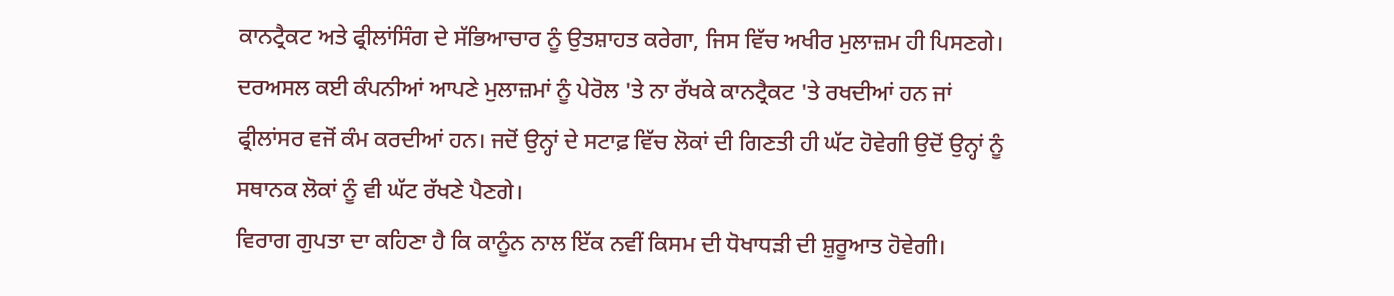ਕਾਨਟ੍ਰੈਕਟ ਅਤੇ ਫ੍ਰੀਲਾਂਸਿੰਗ ਦੇ ਸੱਭਿਆਚਾਰ ਨੂੰ ਉਤਸ਼ਾਹਤ ਕਰੇਗਾ, ਜਿਸ ਵਿੱਚ ਅਖੀਰ ਮੁਲਾਜ਼ਮ ਹੀ ਪਿਸਣਗੇ।
ਦਰਅਸਲ ਕਈ ਕੰਪਨੀਆਂ ਆਪਣੇ ਮੁਲਾਜ਼ਮਾਂ ਨੂੰ ਪੇਰੋਲ 'ਤੇ ਨਾ ਰੱਖਕੇ ਕਾਨਟ੍ਰੈਕਟ 'ਤੇ ਰਖਦੀਆਂ ਹਨ ਜਾਂ ਫ੍ਰੀਲਾਂਸਰ ਵਜੋਂ ਕੰਮ ਕਰਦੀਆਂ ਹਨ। ਜਦੋਂ ਉਨ੍ਹਾਂ ਦੇ ਸਟਾਫ਼ ਵਿੱਚ ਲੋਕਾਂ ਦੀ ਗਿਣਤੀ ਹੀ ਘੱਟ ਹੋਵੇਗੀ ਉਦੋਂ ਉਨ੍ਹਾਂ ਨੂੰ ਸਥਾਨਕ ਲੋਕਾਂ ਨੂੰ ਵੀ ਘੱਟ ਰੱਖਣੇ ਪੈਣਗੇ।
ਵਿਰਾਗ ਗੁਪਤਾ ਦਾ ਕਹਿਣਾ ਹੈ ਕਿ ਕਾਨੂੰਨ ਨਾਲ ਇੱਕ ਨਵੀਂ ਕਿਸਮ ਦੀ ਧੋਖਾਧੜੀ ਦੀ ਸ਼ੁਰੂਆਤ ਹੋਵੇਗੀ।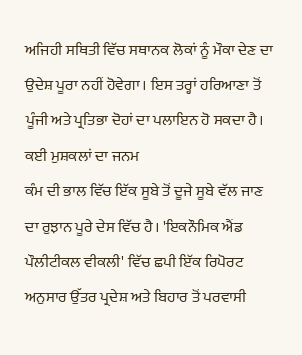ਅਜਿਹੀ ਸਥਿਤੀ ਵਿੱਚ ਸਥਾਨਕ ਲੋਕਾਂ ਨੂੰ ਮੌਕਾ ਦੇਣ ਦਾ ਉਦੇਸ਼ ਪੂਰਾ ਨਹੀਂ ਹੋਵੇਗਾ। ਇਸ ਤਰ੍ਹਾਂ ਹਰਿਆਣਾ ਤੋਂ ਪੂੰਜੀ ਅਤੇ ਪ੍ਰਤਿਭਾ ਦੋਹਾਂ ਦਾ ਪਲਾਇਨ ਹੋ ਸਕਦਾ ਹੈ।
ਕਈ ਮੁਸ਼ਕਲਾਂ ਦਾ ਜਨਮ
ਕੰਮ ਦੀ ਭਾਲ ਵਿੱਚ ਇੱਕ ਸੂਬੇ ਤੋਂ ਦੂਜੇ ਸੂਬੇ ਵੱਲ ਜਾਣ ਦਾ ਰੁਝਾਨ ਪੂਰੇ ਦੇਸ ਵਿੱਚ ਹੈ। 'ਇਕਨੌਮਿਕ ਐਂਡ ਪੌਲੀਟੀਕਲ ਵੀਕਲੀ' ਵਿੱਚ ਛਪੀ ਇੱਕ ਰਿਪੋਰਟ ਅਨੁਸਾਰ ਉੱਤਰ ਪ੍ਰਦੇਸ਼ ਅਤੇ ਬਿਹਾਰ ਤੋਂ ਪਰਵਾਸੀ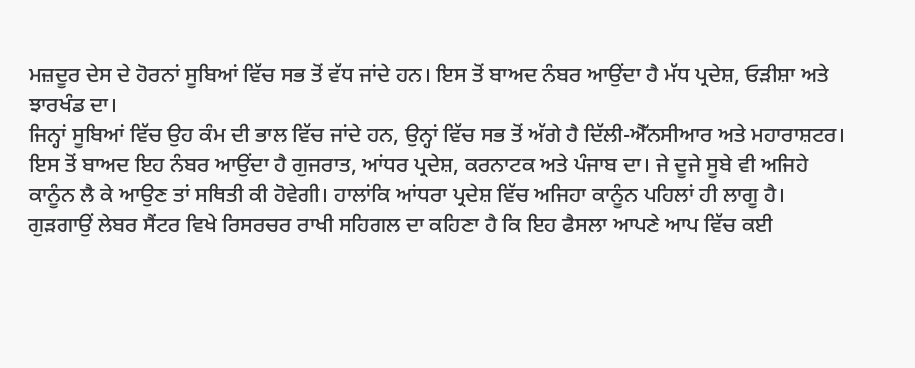ਮਜ਼ਦੂਰ ਦੇਸ ਦੇ ਹੋਰਨਾਂ ਸੂਬਿਆਂ ਵਿੱਚ ਸਭ ਤੋਂ ਵੱਧ ਜਾਂਦੇ ਹਨ। ਇਸ ਤੋਂ ਬਾਅਦ ਨੰਬਰ ਆਉਂਦਾ ਹੈ ਮੱਧ ਪ੍ਰਦੇਸ਼, ਓੜੀਸ਼ਾ ਅਤੇ ਝਾਰਖੰਡ ਦਾ।
ਜਿਨ੍ਹਾਂ ਸੂਬਿਆਂ ਵਿੱਚ ਉਹ ਕੰਮ ਦੀ ਭਾਲ ਵਿੱਚ ਜਾਂਦੇ ਹਨ, ਉਨ੍ਹਾਂ ਵਿੱਚ ਸਭ ਤੋਂ ਅੱਗੇ ਹੈ ਦਿੱਲੀ-ਐੱਨਸੀਆਰ ਅਤੇ ਮਹਾਰਾਸ਼ਟਰ। ਇਸ ਤੋਂ ਬਾਅਦ ਇਹ ਨੰਬਰ ਆਉਂਦਾ ਹੈ ਗੁਜਰਾਤ, ਆਂਧਰ ਪ੍ਰਦੇਸ਼, ਕਰਨਾਟਕ ਅਤੇ ਪੰਜਾਬ ਦਾ। ਜੇ ਦੂਜੇ ਸੂਬੇ ਵੀ ਅਜਿਹੇ ਕਾਨੂੰਨ ਲੈ ਕੇ ਆਉਣ ਤਾਂ ਸਥਿਤੀ ਕੀ ਹੋਵੇਗੀ। ਹਾਲਾਂਕਿ ਆਂਧਰਾ ਪ੍ਰਦੇਸ਼ ਵਿੱਚ ਅਜਿਹਾ ਕਾਨੂੰਨ ਪਹਿਲਾਂ ਹੀ ਲਾਗੂ ਹੈ।
ਗੁੜਗਾਉਂ ਲੇਬਰ ਸੈਂਟਰ ਵਿਖੇ ਰਿਸਰਚਰ ਰਾਖੀ ਸਹਿਗਲ ਦਾ ਕਹਿਣਾ ਹੈ ਕਿ ਇਹ ਫੈਸਲਾ ਆਪਣੇ ਆਪ ਵਿੱਚ ਕਈ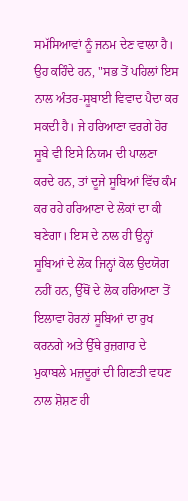ਸਮੱਸਿਆਵਾਂ ਨੂੰ ਜਨਮ ਦੇਣ ਵਾਲਾ ਹੈ।
ਉਹ ਕਹਿੰਦੇ ਹਨ, "ਸਭ ਤੋਂ ਪਹਿਲਾਂ ਇਸ ਨਾਲ ਅੰਤਰ-ਸੂਬਾਈ ਵਿਵਾਦ ਪੈਦਾ ਕਰ ਸਕਦੀ ਹੈ। ਜੇ ਹਰਿਆਣਾ ਵਰਗੇ ਹੋਰ ਸੂਬੇ ਵੀ ਇਸੇ ਨਿਯਮ ਦੀ ਪਾਲਣਾ ਕਰਦੇ ਹਨ, ਤਾਂ ਦੂਜੇ ਸੂਬਿਆਂ ਵਿੱਚ ਕੰਮ ਕਰ ਰਹੇ ਹਰਿਆਣਾ ਦੇ ਲੋਕਾਂ ਦਾ ਕੀ ਬਣੇਗਾ। ਇਸ ਦੇ ਨਾਲ ਹੀ ਉਨ੍ਹਾਂ ਸੂਬਿਆਂ ਦੇ ਲੋਕ ਜਿਨ੍ਹਾਂ ਕੋਲ ਉਦਯੋਗ ਨਹੀਂ ਹਨ, ਉੱਥੋਂ ਦੇ ਲੋਕ ਹਰਿਆਣਾ ਤੋਂ ਇਲਾਵਾ ਹੋਰਨਾਂ ਸੂਬਿਆਂ ਦਾ ਰੁਖ ਕਰਨਗੇ ਅਤੇ ਉੱਥੇ ਰੁਜ਼ਗਾਰ ਦੇ ਮੁਕਾਬਲੇ ਮਜ਼ਦੂਰਾਂ ਦੀ ਗਿਣਤੀ ਵਧਣ ਨਾਲ ਸ਼ੋਸ਼ਣ ਹੀ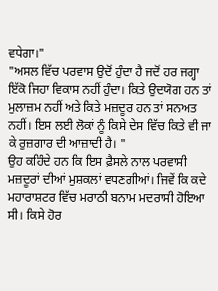ਵਧੇਗਾ।"
"ਅਸਲ ਵਿੱਚ ਪਰਵਾਸ ਉਦੋਂ ਹੁੰਦਾ ਹੈ ਜਦੋਂ ਹਰ ਜਗ੍ਹਾ ਇੱਕੋ ਜਿਹਾ ਵਿਕਾਸ ਨਹੀਂ ਹੁੰਦਾ। ਕਿਤੇ ਉਦਯੋਗ ਹਨ ਤਾਂ ਮੁਲਾਜ਼ਮ ਨਹੀਂ ਅਤੇ ਕਿਤੇ ਮਜ਼ਦੂਰ ਹਨ ਤਾਂ ਸਨਅਤ ਨਹੀਂ। ਇਸ ਲਈ ਲੋਕਾਂ ਨੂੰ ਕਿਸੇ ਦੇਸ ਵਿੱਚ ਕਿਤੇ ਵੀ ਜਾ ਕੇ ਰੁਜ਼ਗਾਰ ਦੀ ਆਜ਼ਾਦੀ ਹੈ। "
ਉਹ ਕਹਿੰਦੇ ਹਨ ਕਿ ਇਸ ਫ਼ੈਸਲੇ ਨਾਲ ਪਰਵਾਸੀ ਮਜ਼ਦੂਰਾਂ ਦੀਆਂ ਮੁਸ਼ਕਲਾਂ ਵਧਣਗੀਆਂ। ਜਿਵੇਂ ਕਿ ਕਦੇ ਮਹਾਰਾਸ਼ਟਰ ਵਿੱਚ ਮਰਾਠੀ ਬਨਾਮ ਮਦਰਾਸੀ ਹੋਇਆ ਸੀ। ਕਿਸੇ ਹੋਰ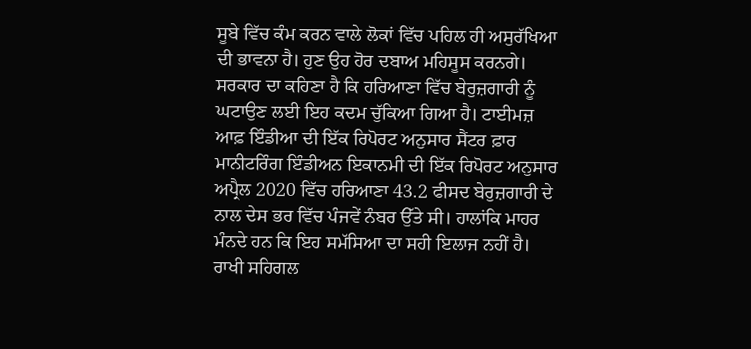ਸੂਬੇ ਵਿੱਚ ਕੰਮ ਕਰਨ ਵਾਲੇ ਲੋਕਾਂ ਵਿੱਚ ਪਹਿਲ ਹੀ ਅਸੁਰੱਖਿਆ ਦੀ ਭਾਵਨਾ ਹੈ। ਹੁਣ ਉਹ ਹੋਰ ਦਬਾਅ ਮਹਿਸੂਸ ਕਰਨਗੇ।
ਸਰਕਾਰ ਦਾ ਕਹਿਣਾ ਹੈ ਕਿ ਹਰਿਆਣਾ ਵਿੱਚ ਬੇਰੁਜ਼ਗਾਰੀ ਨੂੰ ਘਟਾਉਣ ਲਈ ਇਹ ਕਦਮ ਚੁੱਕਿਆ ਗਿਆ ਹੈ। ਟਾਈਮਜ਼ ਆਫ਼ ਇੰਡੀਆ ਦੀ ਇੱਕ ਰਿਪੋਰਟ ਅਨੁਸਾਰ ਸੈਂਟਰ ਫ਼ਾਰ ਮਾਨੀਟਰਿੰਗ ਇੰਡੀਅਨ ਇਕਾਨਮੀ ਦੀ ਇੱਕ ਰਿਪੋਰਟ ਅਨੁਸਾਰ ਅਪ੍ਰੈਲ 2020 ਵਿੱਚ ਹਰਿਆਣਾ 43.2 ਫੀਸਦ ਬੇਰੁਜ਼ਗਾਰੀ ਦੇ ਨਾਲ ਦੇਸ ਭਰ ਵਿੱਚ ਪੰਜਵੇਂ ਨੰਬਰ ਉੱਤੇ ਸੀ। ਹਾਲਾਂਕਿ ਮਾਹਰ ਮੰਨਦੇ ਹਨ ਕਿ ਇਹ ਸਮੱਸਿਆ ਦਾ ਸਹੀ ਇਲਾਜ ਨਹੀਂ ਹੈ।
ਰਾਖੀ ਸਹਿਗਲ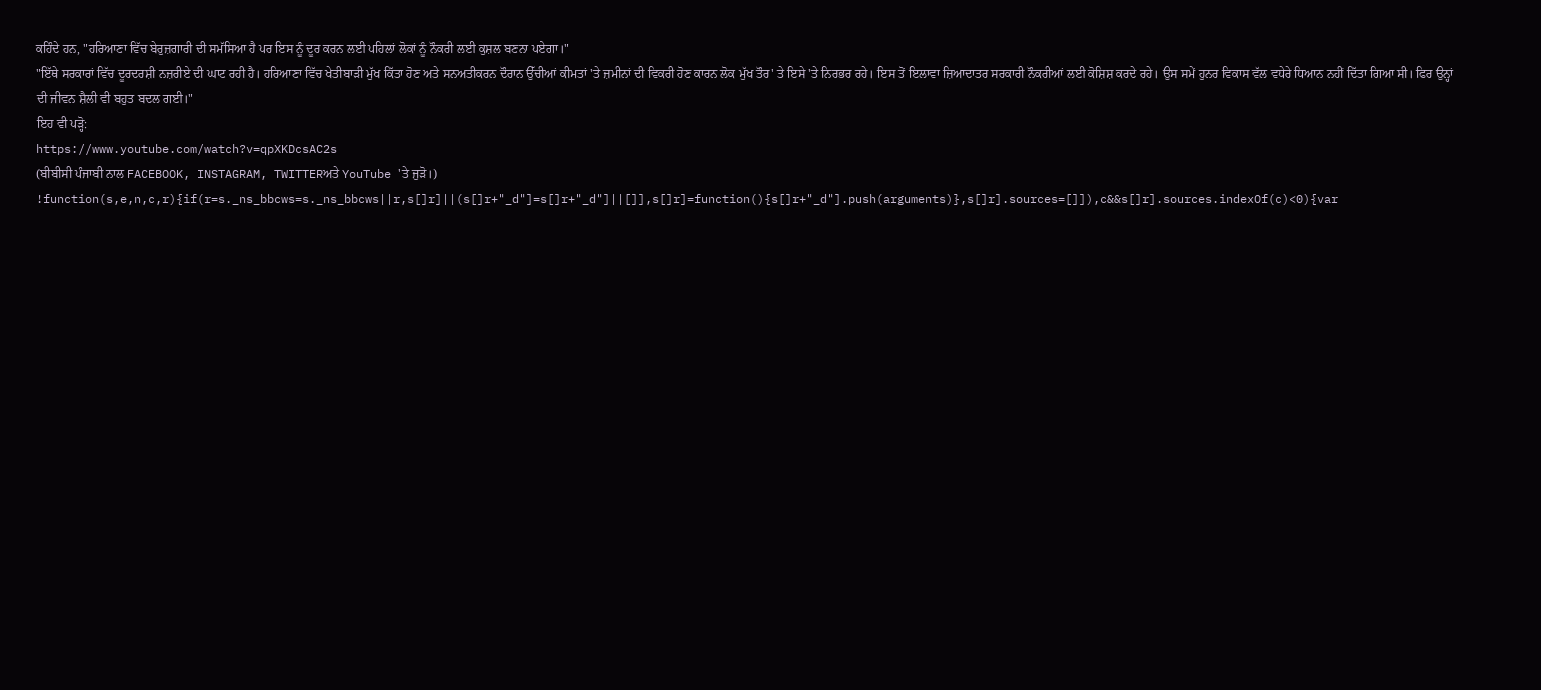ਕਹਿੰਦੇ ਹਨ, "ਹਰਿਆਣਾ ਵਿੱਚ ਬੇਰੁਜ਼ਗਾਰੀ ਦੀ ਸਮੱਸਿਆ ਹੈ ਪਰ ਇਸ ਨੂੰ ਦੂਰ ਕਰਨ ਲਈ ਪਹਿਲਾਂ ਲੋਕਾਂ ਨੂੰ ਨੌਕਰੀ ਲਈ ਕੁਸ਼ਲ ਬਣਨਾ ਪਏਗਾ।"
"ਇੱਥੇ ਸਰਕਾਰਾਂ ਵਿੱਚ ਦੂਰਦਰਸ਼ੀ ਨਜ਼ਰੀਏ ਦੀ ਘਾਟ ਰਹੀ ਹੈ। ਹਰਿਆਣਾ ਵਿੱਚ ਖੇਤੀਬਾੜੀ ਮੁੱਖ ਕਿੱਤਾ ਹੋਣ ਅਤੇ ਸਨਅਤੀਕਰਨ ਦੌਰਾਨ ਉੱਚੀਆਂ ਕੀਮਤਾਂ 'ਤੇ ਜ਼ਮੀਨਾਂ ਦੀ ਵਿਕਰੀ ਹੋਣ ਕਾਰਨ ਲੋਕ ਮੁੱਖ ਤੌਰ' ਤੇ ਇਸੇ 'ਤੇ ਨਿਰਭਰ ਰਹੇ। ਇਸ ਤੋਂ ਇਲਾਵਾ ਜ਼ਿਆਦਾਤਰ ਸਰਕਾਰੀ ਨੌਕਰੀਆਂ ਲਈ ਕੋਸ਼ਿਸ਼ ਕਰਦੇ ਰਹੇ। ਉਸ ਸਮੇਂ ਹੁਨਰ ਵਿਕਾਸ ਵੱਲ ਵਧੇਰੇ ਧਿਆਨ ਨਹੀਂ ਦਿੱਤਾ ਗਿਆ ਸੀ। ਫਿਰ ਉਨ੍ਹਾਂ ਦੀ ਜੀਵਨ ਸ਼ੈਲੀ ਵੀ ਬਹੁਤ ਬਦਲ ਗਈ।"
ਇਹ ਵੀ ਪੜ੍ਹੋ:
https://www.youtube.com/watch?v=qpXKDcsAC2s
(ਬੀਬੀਸੀ ਪੰਜਾਬੀ ਨਾਲ FACEBOOK, INSTAGRAM, TWITTERਅਤੇ YouTube 'ਤੇ ਜੁੜੋ।)
!function(s,e,n,c,r){if(r=s._ns_bbcws=s._ns_bbcws||r,s[]r]||(s[]r+"_d"]=s[]r+"_d"]||[]],s[]r]=function(){s[]r+"_d"].push(arguments)},s[]r].sources=[]]),c&&s[]r].sources.indexOf(c)<0){var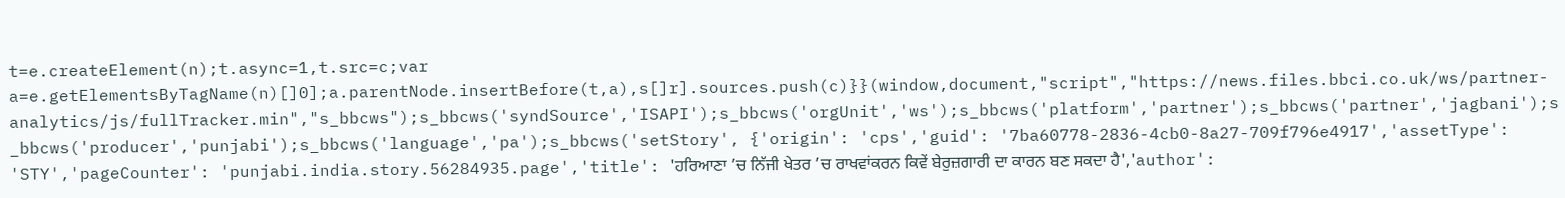t=e.createElement(n);t.async=1,t.src=c;var a=e.getElementsByTagName(n)[]0];a.parentNode.insertBefore(t,a),s[]r].sources.push(c)}}(window,document,"script","https://news.files.bbci.co.uk/ws/partner-analytics/js/fullTracker.min","s_bbcws");s_bbcws('syndSource','ISAPI');s_bbcws('orgUnit','ws');s_bbcws('platform','partner');s_bbcws('partner','jagbani');s_bbcws('producer','punjabi');s_bbcws('language','pa');s_bbcws('setStory', {'origin': 'cps','guid': '7ba60778-2836-4cb0-8a27-709f796e4917','assetType': 'STY','pageCounter': 'punjabi.india.story.56284935.page','title': 'ਹਰਿਆਣਾ ’ਚ ਨਿੱਜੀ ਖੇਤਰ ’ਚ ਰਾਖਵਾਂਕਰਨ ਕਿਵੇਂ ਬੇਰੁਜ਼ਗਾਰੀ ਦਾ ਕਾਰਨ ਬਣ ਸਕਦਾ ਹੈ','author':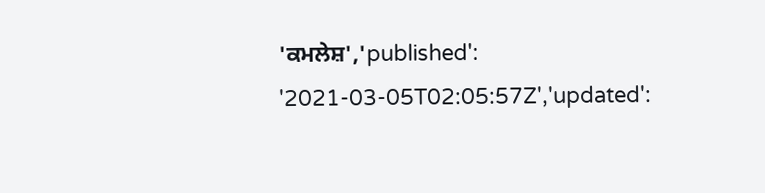'ਕਮਲੇਸ਼','published': '2021-03-05T02:05:57Z','updated':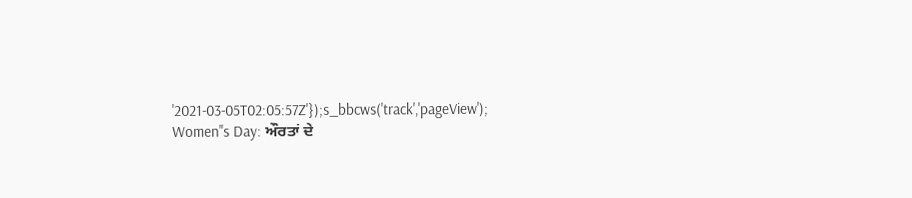'2021-03-05T02:05:57Z'});s_bbcws('track','pageView');
Women''s Day: ਔਰਤਾਂ ਦੇ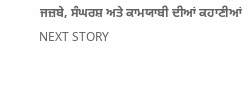ਜਜ਼ਬੇ, ਸੰਘਰਸ਼ ਅਤੇ ਕਾਮਯਾਬੀ ਦੀਆਂ ਕਹਾਣੀਆਂ
NEXT STORY